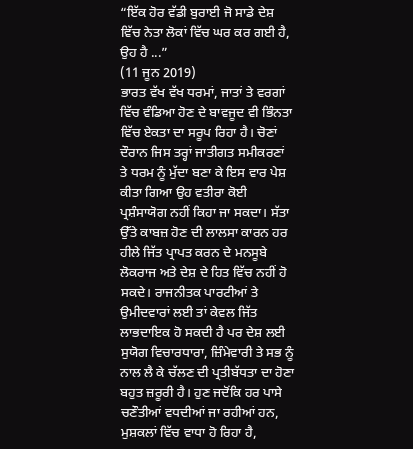“ਇੱਕ ਹੋਰ ਵੱਡੀ ਬੁਰਾਈ ਜੋ ਸਾਡੇ ਦੇਸ਼ ਵਿੱਚ ਨੇਤਾ ਲੋਕਾਂ ਵਿੱਚ ਘਰ ਕਰ ਗਈ ਹੈ, ਉਹ ਹੈ ...”
(11 ਜੂਨ 2019)
ਭਾਰਤ ਵੱਖ ਵੱਖ ਧਰਮਾਂ, ਜਾਤਾਂ ਤੇ ਵਰਗਾਂ ਵਿੱਚ ਵੰਡਿਆ ਹੋਣ ਦੇ ਬਾਵਜੂਦ ਵੀ ਭਿੰਨਤਾ ਵਿੱਚ ਏਕਤਾ ਦਾ ਸਰੂਪ ਰਿਹਾ ਹੈ। ਚੋਣਾਂ ਦੌਰਾਨ ਜਿਸ ਤਰ੍ਹਾਂ ਜਾਤੀਗਤ ਸਮੀਕਰਣਾਂ ਤੇ ਧਰਮ ਨੂੰ ਮੁੱਦਾ ਬਣਾ ਕੇ ਇਸ ਵਾਰ ਪੇਸ਼ ਕੀਤਾ ਗਿਆ ਉਹ ਵਤੀਰਾ ਕੋਈ ਪ੍ਰਸ਼ੰਸਾਯੋਗ ਨਹੀਂ ਕਿਹਾ ਜਾ ਸਕਦਾ। ਸੱਤਾ ਉੱਤੇ ਕਾਬਜ਼ ਹੋਣ ਦੀ ਲਾਲਸਾ ਕਾਰਨ ਹਰ ਹੀਲੇ ਜਿੱਤ ਪ੍ਰਾਪਤ ਕਰਨ ਦੇ ਮਨਸੂਬੇ ਲੋਕਰਾਜ ਅਤੇ ਦੇਸ਼ ਦੇ ਹਿਤ ਵਿੱਚ ਨਹੀਂ ਹੋ ਸਕਦੇ। ਰਾਜਨੀਤਕ ਪਾਰਟੀਆਂ ਤੇ ਉਮੀਦਵਾਰਾਂ ਲਈ ਤਾਂ ਕੇਵਲ ਜਿੱਤ ਲਾਭਦਾਇਕ ਹੋ ਸਕਦੀ ਹੈ ਪਰ ਦੇਸ਼ ਲਈ ਸੁਯੋਗ ਵਿਚਾਰਧਾਰਾ, ਜ਼ਿੰਮੇਵਾਰੀ ਤੇ ਸਭ ਨੂੰ ਨਾਲ ਲੈ ਕੇ ਚੱਲਣ ਦੀ ਪ੍ਰਤੀਬੱਧਤਾ ਦਾ ਹੋਣਾ ਬਹੁਤ ਜ਼ਰੂਰੀ ਹੈ। ਹੁਣ ਜਦੋਂਕਿ ਹਰ ਪਾਸੇ ਚਣੌਤੀਆਂ ਵਧਦੀਆਂ ਜਾ ਰਹੀਆਂ ਹਨ, ਮੁਸ਼ਕਲਾਂ ਵਿੱਚ ਵਾਧਾ ਹੋ ਰਿਹਾ ਹੈ,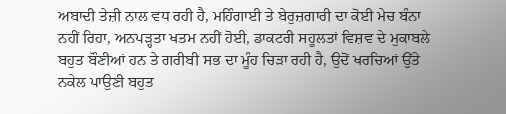ਅਬਾਦੀ ਤੇਜ਼ੀ ਨਾਲ ਵਧ ਰਹੀ ਹੈ, ਮਹਿੰਗਾਈ ਤੇ ਬੇਰੁਜ਼ਗਾਰੀ ਦਾ ਕੋਈ ਮੇਚ ਬੰਨਾ ਨਹੀਂ ਰਿਹਾ, ਅਨਪੜ੍ਹਤਾ ਖਤਮ ਨਹੀਂ ਹੋਈ, ਡਾਕਟਰੀ ਸਹੂਲਤਾਂ ਵਿਸ਼ਵ ਦੇ ਮੁਕਾਬਲੇ ਬਹੁਤ ਬੌਣੀਆਂ ਹਨ ਤੇ ਗਰੀਬੀ ਸਭ ਦਾ ਮੂੰਹ ਚਿੜਾ ਰਹੀ ਹੈ, ਉਦੋਂ ਖਰਚਿਆਂ ਉੱਤੇ ਨਕੇਲ ਪਾਉਣੀ ਬਹੁਤ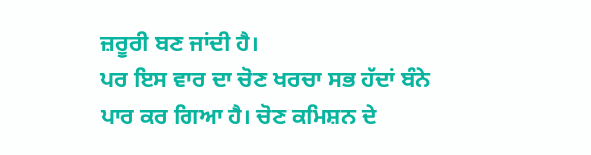ਜ਼ਰੂਰੀ ਬਣ ਜਾਂਦੀ ਹੈ।
ਪਰ ਇਸ ਵਾਰ ਦਾ ਚੋਣ ਖਰਚਾ ਸਭ ਹੱਦਾਂ ਬੰਨੇ ਪਾਰ ਕਰ ਗਿਆ ਹੈ। ਚੋਣ ਕਮਿਸ਼ਨ ਦੇ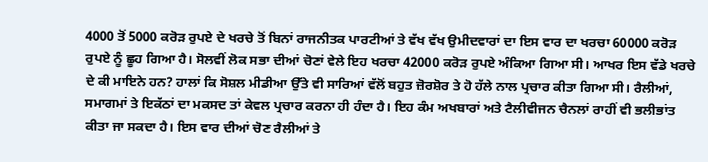4000 ਤੋਂ 5000 ਕਰੋੜ ਰੁਪਏ ਦੇ ਖਰਚੇ ਤੋਂ ਬਿਨਾਂ ਰਾਜਨੀਤਕ ਪਾਰਟੀਆਂ ਤੇ ਵੱਖ ਵੱਖ ਉਮੀਦਵਾਰਾਂ ਦਾ ਇਸ ਵਾਰ ਦਾ ਖਰਚਾ 60000 ਕਰੋੜ ਰੁਪਏ ਨੂੰ ਛੂਹ ਗਿਆ ਹੈ। ਸੋਲਵੀਂ ਲੋਕ ਸਭਾ ਦੀਆਂ ਚੋਣਾਂ ਵੇਲੇ ਇਹ ਖਰਚਾ 42000 ਕਰੋੜ ਰੁਪਏ ਅੰਕਿਆ ਗਿਆ ਸੀ। ਆਖਰ ਇਸ ਵੱਡੇ ਖਰਚੇ ਦੇ ਕੀ ਮਾਇਨੇ ਹਨ? ਹਾਲਾਂ ਕਿ ਸੋਸ਼ਲ ਮੀਡੀਆ ਉੱਤੇ ਵੀ ਸਾਰਿਆਂ ਵੱਲੋਂ ਬਹੁਤ ਜ਼ੋਰਸ਼ੋਰ ਤੇ ਹੋ ਹੱਲੇ ਨਾਲ ਪ੍ਰਚਾਰ ਕੀਤਾ ਗਿਆ ਸੀ। ਰੈਲੀਆਂ, ਸਮਾਗਮਾਂ ਤੇ ਇਕੱਠਾਂ ਦਾ ਮਕਸਦ ਤਾਂ ਕੇਵਲ ਪ੍ਰਚਾਰ ਕਰਨਾ ਹੀ ਹੰਦਾ ਹੈ। ਇਹ ਕੰਮ ਅਖਬਾਰਾਂ ਅਤੇ ਟੈਲੀਵੀਜਨ ਚੈਨਲਾਂ ਰਾਹੀਂ ਵੀ ਭਲੀਭਾਂਤ ਕੀਤਾ ਜਾ ਸਕਦਾ ਹੈ। ਇਸ ਵਾਰ ਦੀਆਂ ਚੋਣ ਰੈਲੀਆਂ ਤੇ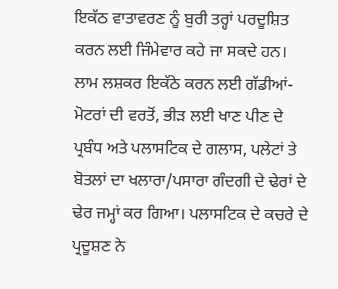ਇਕੱਠ ਵਾਤਾਵਰਣ ਨੂੰ ਬੁਰੀ ਤਰ੍ਹਾਂ ਪਰਦੂਸ਼ਿਤ ਕਰਨ ਲਈ ਜਿੰਮੇਵਾਰ ਕਹੇ ਜਾ ਸਕਦੇ ਹਨ। ਲਾਮ ਲਸ਼ਕਰ ਇਕੱਠੇ ਕਰਨ ਲਈ ਗੱਡੀਆਂ-ਮੋਟਰਾਂ ਦੀ ਵਰਤੋਂ, ਭੀੜ ਲਈ ਖਾਣ ਪੀਣ ਦੇ ਪ੍ਰਬੰਧ ਅਤੇ ਪਲਾਸਟਿਕ ਦੇ ਗਲਾਸ, ਪਲੇਟਾਂ ਤੇ ਬੋਤਲਾਂ ਦਾ ਖਲਾਰਾ/ਪਸਾਰਾ ਗੰਦਗੀ ਦੇ ਢੇਰਾਂ ਦੇ ਢੇਰ ਜਮ੍ਹਾਂ ਕਰ ਗਿਆ। ਪਲਾਸਟਿਕ ਦੇ ਕਚਰੇ ਦੇ ਪ੍ਰਦੂਸ਼ਣ ਨੇ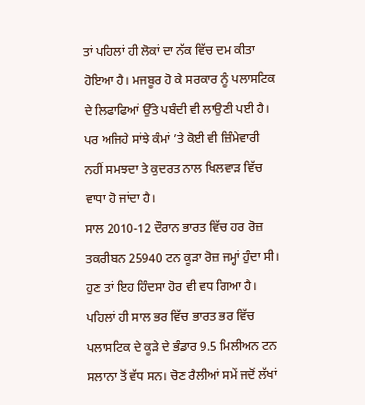ਤਾਂ ਪਹਿਲਾਂ ਹੀ ਲੋਕਾਂ ਦਾ ਨੱਕ ਵਿੱਚ ਦਮ ਕੀਤਾ ਹੋਇਆ ਹੈ। ਮਜਬੂਰ ਹੋ ਕੇ ਸਰਕਾਰ ਨੂੰ ਪਲਾਸਟਿਕ ਦੇ ਲਿਫਾਫਿਆਂ ਉੱਤੇ ਪਬੰਦੀ ਵੀ ਲਾਉਣੀ ਪਈ ਹੈ। ਪਰ ਅਜਿਹੇ ਸਾਂਝੇ ਕੰਮਾਂ ’ਤੇ ਕੋਈ ਵੀ ਜ਼ਿੰਮੇਵਾਰੀ ਨਹੀਂ ਸਮਝਦਾ ਤੇ ਕੁਦਰਤ ਨਾਲ ਖਿਲਵਾੜ ਵਿੱਚ ਵਾਧਾ ਹੋ ਜਾਂਦਾ ਹੈ।
ਸਾਲ 2010-12 ਦੌਰਾਨ ਭਾਰਤ ਵਿੱਚ ਹਰ ਰੋਜ਼ ਤਕਰੀਬਨ 25940 ਟਨ ਕੂੜਾ ਰੋਜ਼ ਜਮ੍ਹਾਂ ਹੁੰਦਾ ਸੀ। ਹੁਣ ਤਾਂ ਇਹ ਹਿੰਦਸਾ ਹੋਰ ਵੀ ਵਧ ਗਿਆ ਹੈ। ਪਹਿਲਾਂ ਹੀ ਸਾਲ ਭਰ ਵਿੱਚ ਭਾਰਤ ਭਰ ਵਿੱਚ ਪਲਾਸਟਿਕ ਦੇ ਕੂੜੇ ਦੇ ਭੰਡਾਰ 9.5 ਮਿਲੀਅਨ ਟਨ ਸਲਾਨਾ ਤੋਂ ਵੱਧ ਸਨ। ਚੋਣ ਰੈਲੀਆਂ ਸਮੇਂ ਜਦੋਂ ਲੱਖਾਂ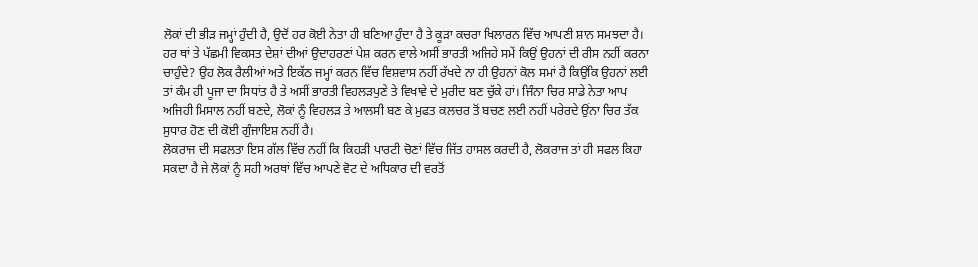ਲੋਕਾਂ ਦੀ ਭੀੜ ਜਮ੍ਹਾਂ ਹੁੰਦੀ ਹੈ, ਉਦੋਂ ਹਰ ਕੋਈ ਨੇਤਾ ਹੀ ਬਣਿਆ ਹੁੰਦਾ ਹੈ ਤੇ ਕੂੜਾ ਕਚਰਾ ਖਿਲਾਰਨ ਵਿੱਚ ਆਪਣੀ ਸ਼ਾਨ ਸਮਝਦਾ ਹੈ। ਹਰ ਥਾਂ ਤੇ ਪੱਛਮੀ ਵਿਕਸਤ ਦੇਸ਼ਾਂ ਦੀਆਂ ਉਦਾਹਰਣਾਂ ਪੇਸ਼ ਕਰਨ ਵਾਲੇ ਅਸੀਂ ਭਾਰਤੀ ਅਜਿਹੇ ਸਮੇਂ ਕਿਉਂ ਉਹਨਾਂ ਦੀ ਰੀਸ ਨਹੀਂ ਕਰਨਾ ਚਾਹੁੰਦੇ? ਉਹ ਲੋਕ ਰੈਲੀਆਂ ਅਤੇ ਇਕੱਠ ਜਮ੍ਹਾਂ ਕਰਨ ਵਿੱਚ ਵਿਸ਼ਵਾਸ ਨਹੀਂ ਰੱਖਦੇ ਨਾ ਹੀ ਉਹਨਾਂ ਕੋਲ ਸਮਾਂ ਹੈ ਕਿਉਂਕਿ ਉਹਨਾਂ ਲਈ ਤਾਂ ਕੰਮ ਹੀ ਪੂਜਾ ਦਾ ਸਿਧਾਂਤ ਹੈ ਤੇ ਅਸੀਂ ਭਾਰਤੀ ਵਿਹਲੜਪੁਣੇ ਤੇ ਵਿਖਾਵੇ ਦੇ ਮੁਰੀਦ ਬਣ ਚੁੱਕੇ ਹਾਂ। ਜਿੰਨਾ ਚਿਰ ਸਾਡੇ ਨੇਤਾ ਆਪ ਅਜਿਹੀ ਮਿਸਾਲ ਨਹੀਂ ਬਣਦੇ, ਲੋਕਾਂ ਨੂੰ ਵਿਹਲੜ ਤੇ ਆਲਸੀ ਬਣ ਕੇ ਮੁਫਤ ਕਲਚਰ ਤੋਂ ਬਚਣ ਲਈ ਨਹੀਂ ਪਰੇਰਦੇ ਉਂਨਾ ਚਿਰ ਤੱਕ ਸੁਧਾਰ ਹੋਣ ਦੀ ਕੋਈ ਗੁੰਜਾਇਸ਼ ਨਹੀਂ ਹੈ।
ਲੋਕਰਾਜ ਦੀ ਸਫਲਤਾ ਇਸ ਗੱਲ ਵਿੱਚ ਨਹੀਂ ਕਿ ਕਿਹੜੀ ਪਾਰਟੀ ਚੋਣਾਂ ਵਿੱਚ ਜਿੱਤ ਹਾਸਲ ਕਰਦੀ ਹੈ, ਲੋਕਰਾਜ ਤਾਂ ਹੀ ਸਫਲ ਕਿਹਾ ਸਕਦਾ ਹੈ ਜੇ ਲੋਕਾਂ ਨੂੰ ਸਹੀ ਅਰਥਾਂ ਵਿੱਚ ਆਪਣੇ ਵੋਟ ਦੇ ਅਧਿਕਾਰ ਦੀ ਵਰਤੋਂ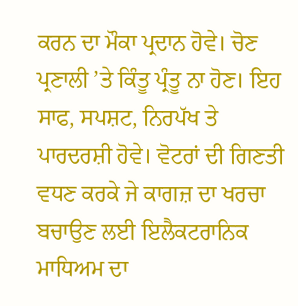ਕਰਨ ਦਾ ਮੌਕਾ ਪ੍ਰਦਾਨ ਹੋਵੇ। ਚੋਣ ਪ੍ਰਣਾਲੀ ’ਤੇ ਕਿੰਤੂ ਪ੍ਰੰਤੂ ਨਾ ਹੋਣ। ਇਹ ਸਾਫ, ਸਪਸ਼ਟ, ਨਿਰਪੱਖ ਤੇ ਪਾਰਦਰਸ਼ੀ ਹੋਵੇ। ਵੋਟਰਾਂ ਦੀ ਗਿਣਤੀ ਵਧਣ ਕਰਕੇ ਜੇ ਕਾਗਜ਼ ਦਾ ਖਰਚਾ ਬਚਾਉਣ ਲਈ ਇਲੈਕਟਰਾਨਿਕ ਮਾਧਿਅਮ ਦਾ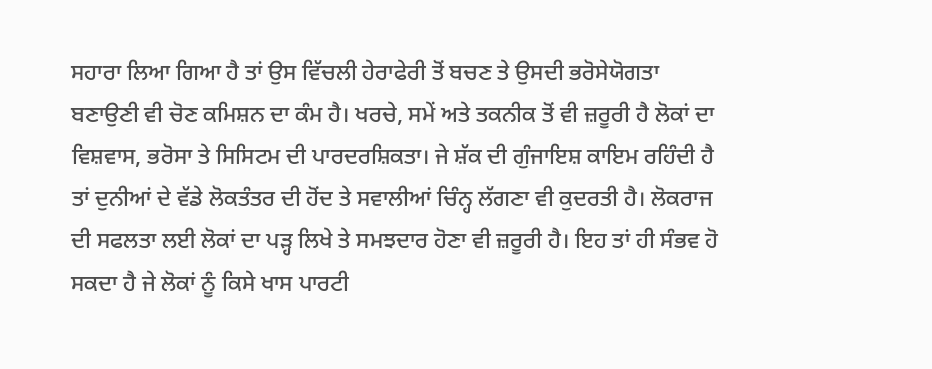ਸਹਾਰਾ ਲਿਆ ਗਿਆ ਹੈ ਤਾਂ ਉਸ ਵਿੱਚਲੀ ਹੇਰਾਫੇਰੀ ਤੋਂ ਬਚਣ ਤੇ ਉਸਦੀ ਭਰੋਸੇਯੋਗਤਾ ਬਣਾਉਣੀ ਵੀ ਚੋਣ ਕਮਿਸ਼ਨ ਦਾ ਕੰਮ ਹੈ। ਖਰਚੇ, ਸਮੇਂ ਅਤੇ ਤਕਨੀਕ ਤੋਂ ਵੀ ਜ਼ਰੂਰੀ ਹੈ ਲੋਕਾਂ ਦਾ ਵਿਸ਼ਵਾਸ, ਭਰੋਸਾ ਤੇ ਸਿਸਿਟਮ ਦੀ ਪਾਰਦਰਸ਼ਿਕਤਾ। ਜੇ ਸ਼ੱਕ ਦੀ ਗੁੰਜਾਇਸ਼ ਕਾਇਮ ਰਹਿੰਦੀ ਹੈ ਤਾਂ ਦੁਨੀਆਂ ਦੇ ਵੱਡੇ ਲੋਕਤੰਤਰ ਦੀ ਹੋਂਦ ਤੇ ਸਵਾਲੀਆਂ ਚਿੰਨ੍ਹ ਲੱਗਣਾ ਵੀ ਕੁਦਰਤੀ ਹੈ। ਲੋਕਰਾਜ ਦੀ ਸਫਲਤਾ ਲਈ ਲੋਕਾਂ ਦਾ ਪੜ੍ਹ ਲਿਖੇ ਤੇ ਸਮਝਦਾਰ ਹੋਣਾ ਵੀ ਜ਼ਰੂਰੀ ਹੈ। ਇਹ ਤਾਂ ਹੀ ਸੰਭਵ ਹੋ ਸਕਦਾ ਹੈ ਜੇ ਲੋਕਾਂ ਨੂੰ ਕਿਸੇ ਖਾਸ ਪਾਰਟੀ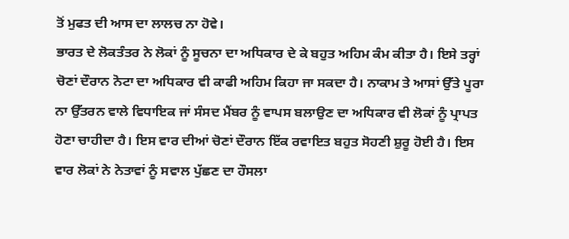ਤੋਂ ਮੁਫਤ ਦੀ ਆਸ ਦਾ ਲਾਲਚ ਨਾ ਹੋਵੇ।
ਭਾਰਤ ਦੇ ਲੋਕਤੰਤਰ ਨੇ ਲੋਕਾਂ ਨੂੰ ਸੂਚਨਾ ਦਾ ਅਧਿਕਾਰ ਦੇ ਕੇ ਬਹੁਤ ਅਹਿਮ ਕੰਮ ਕੀਤਾ ਹੈ। ਇਸੇ ਤਰ੍ਹਾਂ ਚੋਣਾਂ ਦੌਰਾਨ ਨੋਟਾ ਦਾ ਅਧਿਕਾਰ ਵੀ ਕਾਫੀ ਅਹਿਮ ਕਿਹਾ ਜਾ ਸਕਦਾ ਹੈ। ਨਾਕਾਮ ਤੇ ਆਸਾਂ ਉੱਤੇ ਪੂਰਾ ਨਾ ਉੱਤਰਨ ਵਾਲੇ ਵਿਧਾਇਕ ਜਾਂ ਸੰਸਦ ਮੈਂਬਰ ਨੂੰ ਵਾਪਸ ਬਲਾਉਣ ਦਾ ਅਧਿਕਾਰ ਵੀ ਲੋਕਾਂ ਨੂੰ ਪ੍ਰਾਪਤ ਹੋਣਾ ਚਾਹੀਦਾ ਹੈ। ਇਸ ਵਾਰ ਦੀਆਂ ਚੋਣਾਂ ਦੌਰਾਨ ਇੱਕ ਰਵਾਇਤ ਬਹੁਤ ਸੋਹਣੀ ਸ਼ੁਰੂ ਹੋਈ ਹੈ। ਇਸ ਵਾਰ ਲੋਕਾਂ ਨੇ ਨੇਤਾਵਾਂ ਨੂੰ ਸਵਾਲ ਪੁੱਛਣ ਦਾ ਹੌਸਲਾ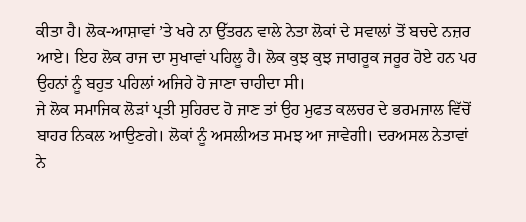ਕੀਤਾ ਹੈ। ਲੋਕ-ਆਸ਼ਾਵਾਂ ’ਤੇ ਖਰੇ ਨਾ ਉੱਤਰਨ ਵਾਲੇ ਨੇਤਾ ਲੋਕਾਂ ਦੇ ਸਵਾਲਾਂ ਤੋਂ ਬਚਦੇ ਨਜ਼ਰ ਆਏ। ਇਹ ਲੋਕ ਰਾਜ ਦਾ ਸੁਖਾਵਾਂ ਪਹਿਲੂ ਹੈ। ਲੋਕ ਕੁਝ ਕੁਝ ਜਾਗਰੂਕ ਜਰੂਰ ਹੋਏ ਹਨ ਪਰ ਉਹਨਾਂ ਨੂੰ ਬਹੁਤ ਪਹਿਲਾਂ ਅਜਿਹੇ ਹੋ ਜਾਣਾ ਚਾਹੀਦਾ ਸੀ।
ਜੇ ਲੋਕ ਸਮਾਜਿਕ ਲੋੜਾਂ ਪ੍ਰਤੀ ਸੁਹਿਰਦ ਹੋ ਜਾਣ ਤਾਂ ਉਹ ਮੁਫਤ ਕਲਚਰ ਦੇ ਭਰਮਜਾਲ ਵਿੱਚੋਂ ਬਾਹਰ ਨਿਕਲ ਆਉਣਗੇ। ਲੋਕਾਂ ਨੂੰ ਅਸਲੀਅਤ ਸਮਝ ਆ ਜਾਵੇਗੀ। ਦਰਅਸਲ ਨੇਤਾਵਾਂ ਨੇ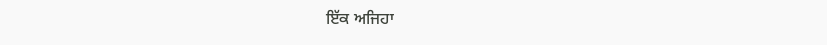ਇੱਕ ਅਜਿਹਾ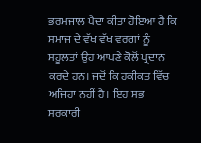ਭਰਮਜਾਲ ਪੈਦਾ ਕੀਤਾ ਹੋਇਆ ਹੈ ਕਿ ਸਮਾਜ ਦੇ ਵੱਖ ਵੱਖ ਵਰਗਾਂ ਨੂੰ ਸਹੂਲਤਾਂ ਉਹ ਆਪਣੇ ਕੋਲੋਂ ਪ੍ਰਦਾਨ ਕਰਦੇ ਹਨ। ਜਦੋਂ ਕਿ ਹਕੀਕਤ ਵਿੱਚ ਅਜਿਹਾ ਨਹੀਂ ਹੈ। ਇਹ ਸਭ ਸਰਕਾਰੀ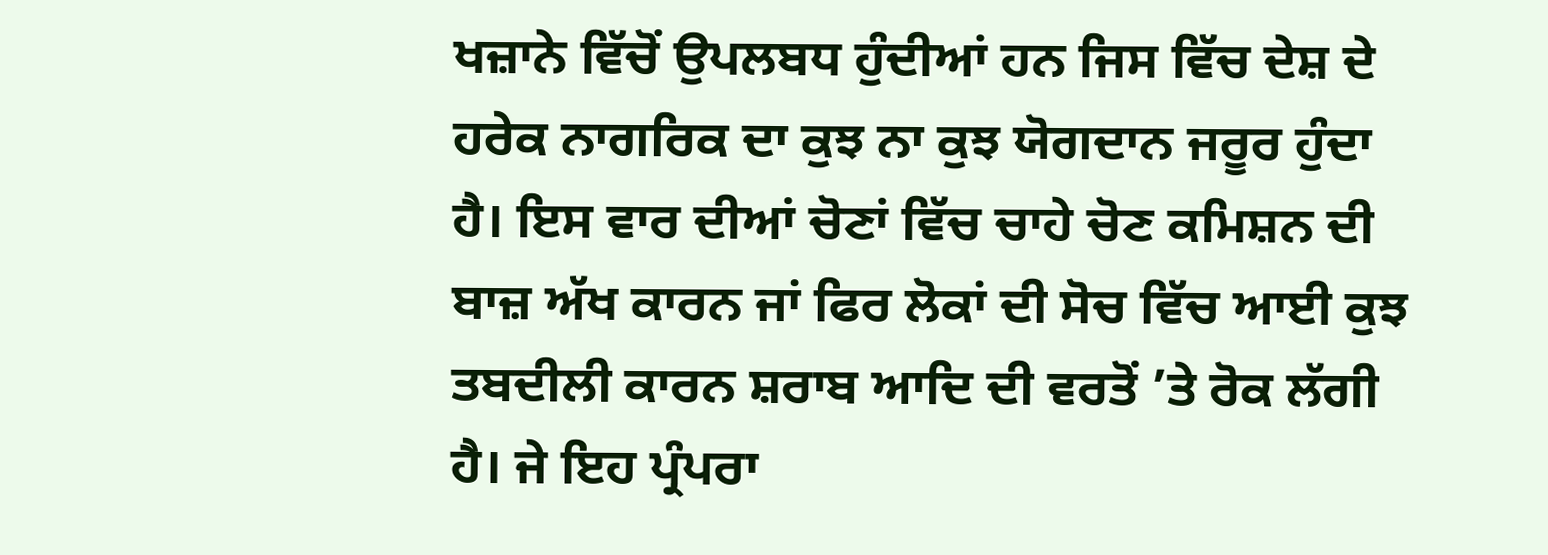ਖਜ਼ਾਨੇ ਵਿੱਚੋਂ ਉਪਲਬਧ ਹੁੰਦੀਆਂ ਹਨ ਜਿਸ ਵਿੱਚ ਦੇਸ਼ ਦੇ ਹਰੇਕ ਨਾਗਰਿਕ ਦਾ ਕੁਝ ਨਾ ਕੁਝ ਯੋਗਦਾਨ ਜਰੂਰ ਹੁੰਦਾ ਹੈ। ਇਸ ਵਾਰ ਦੀਆਂ ਚੋਣਾਂ ਵਿੱਚ ਚਾਹੇ ਚੋਣ ਕਮਿਸ਼ਨ ਦੀ ਬਾਜ਼ ਅੱਖ ਕਾਰਨ ਜਾਂ ਫਿਰ ਲੋਕਾਂ ਦੀ ਸੋਚ ਵਿੱਚ ਆਈ ਕੁਝ ਤਬਦੀਲੀ ਕਾਰਨ ਸ਼ਰਾਬ ਆਦਿ ਦੀ ਵਰਤੋਂ ’ਤੇ ਰੋਕ ਲੱਗੀ ਹੈ। ਜੇ ਇਹ ਪ੍ਰੰਪਰਾ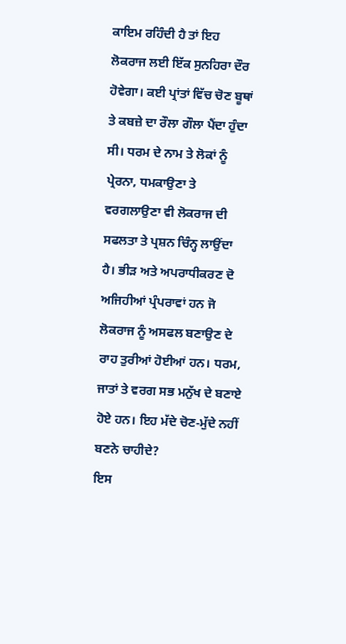ਕਾਇਮ ਰਹਿੰਦੀ ਹੈ ਤਾਂ ਇਹ ਲੋਕਰਾਜ ਲਈ ਇੱਕ ਸੁਨਹਿਰਾ ਦੌਰ ਹੋਵੇਗਾ। ਕਈ ਪ੍ਰਾਂਤਾਂ ਵਿੱਚ ਚੋਣ ਬੂਥਾਂ ਤੇ ਕਬਜ਼ੇ ਦਾ ਰੌਲਾ ਗੌਲਾ ਪੈਂਦਾ ਹੁੰਦਾ ਸੀ। ਧਰਮ ਦੇ ਨਾਮ ਤੇ ਲੋਕਾਂ ਨੂੰ ਪ੍ਰੇਰਨਾ, ਧਮਕਾਉਣਾ ਤੇ ਵਰਗਲਾਉਣਾ ਵੀ ਲੋਕਰਾਜ ਦੀ ਸਫਲਤਾ ਤੇ ਪ੍ਰਸ਼ਨ ਚਿੰਨ੍ਹ ਲਾਉਂਦਾ ਹੈ। ਭੀੜ ਅਤੇ ਅਪਰਾਧੀਕਰਣ ਦੋ ਅਜਿਹੀਆਂ ਪ੍ਰੰਪਰਾਵਾਂ ਹਨ ਜੋ ਲੋਕਰਾਜ ਨੂੰ ਅਸਫਲ ਬਣਾਉਣ ਦੇ ਰਾਹ ਤੁਰੀਆਂ ਹੋਈਆਂ ਹਨ। ਧਰਮ, ਜਾਤਾਂ ਤੇ ਵਰਗ ਸਭ ਮਨੁੱਖ ਦੇ ਬਣਾਏ ਹੋਏ ਹਨ। ਇਹ ਮੱਦੇ ਚੋਣ-ਮੁੱਦੇ ਨਹੀਂ ਬਣਨੇ ਚਾਹੀਦੇ?
ਇਸ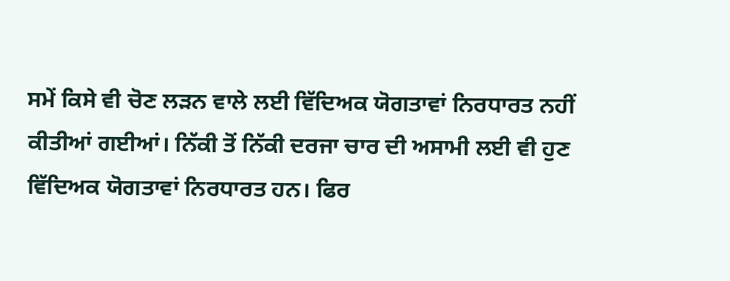ਸਮੇਂ ਕਿਸੇ ਵੀ ਚੋਣ ਲੜਨ ਵਾਲੇ ਲਈ ਵਿੱਦਿਅਕ ਯੋਗਤਾਵਾਂ ਨਿਰਧਾਰਤ ਨਹੀਂ ਕੀਤੀਆਂ ਗਈਆਂ। ਨਿੱਕੀ ਤੋਂ ਨਿੱਕੀ ਦਰਜਾ ਚਾਰ ਦੀ ਅਸਾਮੀ ਲਈ ਵੀ ਹੁਣ ਵਿੱਦਿਅਕ ਯੋਗਤਾਵਾਂ ਨਿਰਧਾਰਤ ਹਨ। ਫਿਰ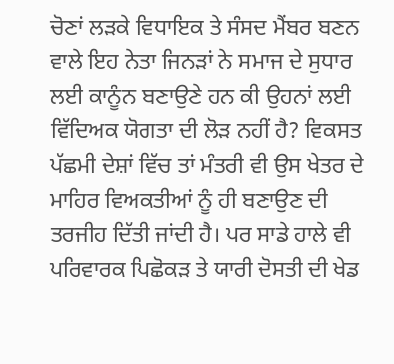ਚੋਣਾਂ ਲੜਕੇ ਵਿਧਾਇਕ ਤੇ ਸੰਸਦ ਮੈਂਬਰ ਬਣਨ ਵਾਲੇ ਇਹ ਨੇਤਾ ਜਿਨੜਾਂ ਨੇ ਸਮਾਜ ਦੇ ਸੁਧਾਰ ਲਈ ਕਾਨੂੰਨ ਬਣਾਉਣੇ ਹਨ ਕੀ ਉਹਨਾਂ ਲਈ ਵਿੱਦਿਅਕ ਯੋਗਤਾ ਦੀ ਲੋੜ ਨਹੀਂ ਹੈ? ਵਿਕਸਤ ਪੱਛਮੀ ਦੇਸ਼ਾਂ ਵਿੱਚ ਤਾਂ ਮੰਤਰੀ ਵੀ ਉਸ ਖੇਤਰ ਦੇ ਮਾਹਿਰ ਵਿਅਕਤੀਆਂ ਨੂੰ ਹੀ ਬਣਾਉਣ ਦੀ ਤਰਜੀਹ ਦਿੱਤੀ ਜਾਂਦੀ ਹੈ। ਪਰ ਸਾਡੇ ਹਾਲੇ ਵੀ ਪਰਿਵਾਰਕ ਪਿਛੋਕੜ ਤੇ ਯਾਰੀ ਦੋਸਤੀ ਦੀ ਖੇਡ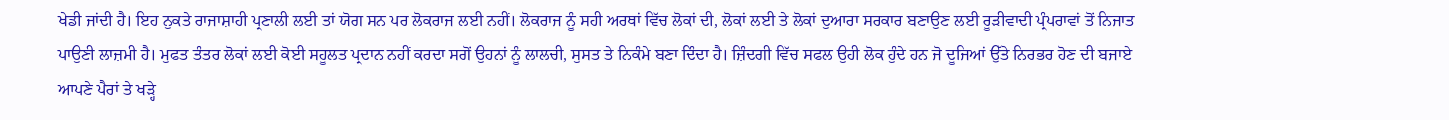ਖੇਡੀ ਜਾਂਦੀ ਹੈ। ਇਹ ਨੁਕਤੇ ਰਾਜਾਸ਼ਾਹੀ ਪ੍ਰਣਾਲੀ ਲਈ ਤਾਂ ਯੋਗ ਸਨ ਪਰ ਲੋਕਰਾਜ ਲਈ ਨਹੀਂ। ਲੋਕਰਾਜ ਨੂੰ ਸਹੀ ਅਰਥਾਂ ਵਿੱਚ ਲੋਕਾਂ ਦੀ, ਲੋਕਾਂ ਲਈ ਤੇ ਲੋਕਾਂ ਦੁਆਰਾ ਸਰਕਾਰ ਬਣਾਉਣ ਲਈ ਰੂੜੀਵਾਦੀ ਪ੍ਰੰਪਰਾਵਾਂ ਤੋਂ ਨਿਜਾਤ ਪਾਉਣੀ ਲਾਜ਼ਮੀ ਹੈ। ਮੁਫਤ ਤੰਤਰ ਲੋਕਾਂ ਲਈ ਕੋਈ ਸਹੂਲਤ ਪ੍ਰਦਾਨ ਨਹੀਂ ਕਰਦਾ ਸਗੋਂ ਉਹਨਾਂ ਨੂੰ ਲਾਲਚੀ, ਸੁਸਤ ਤੇ ਨਿਕੰਮੇ ਬਣਾ ਦਿੰਦਾ ਹੈ। ਜ਼ਿੰਦਗੀ ਵਿੱਚ ਸਫਲ ਉਹੀ ਲੋਕ ਹੁੰਦੇ ਹਨ ਜੋ ਦੂਜਿਆਂ ਉੱਤੇ ਨਿਰਭਰ ਹੋਣ ਦੀ ਬਜਾਏ ਆਪਣੇ ਪੈਰਾਂ ਤੇ ਖੜ੍ਹੇ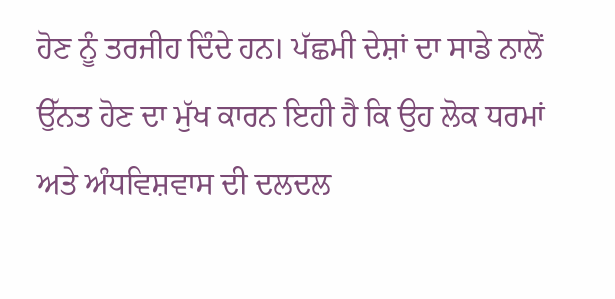ਹੋਣ ਨੂੰ ਤਰਜੀਹ ਦਿੰਦੇ ਹਨ। ਪੱਛਮੀ ਦੇਸ਼ਾਂ ਦਾ ਸਾਡੇ ਨਾਲੋਂ ਉੱਨਤ ਹੋਣ ਦਾ ਮੁੱਖ ਕਾਰਨ ਇਹੀ ਹੈ ਕਿ ਉਹ ਲੋਕ ਧਰਮਾਂ ਅਤੇ ਅੰਧਵਿਸ਼ਵਾਸ ਦੀ ਦਲਦਲ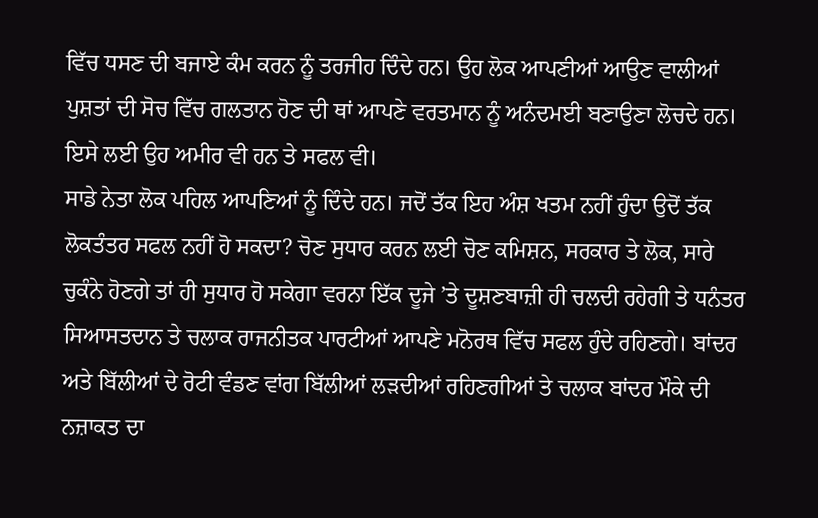ਵਿੱਚ ਧਸਣ ਦੀ ਬਜਾਏ ਕੰਮ ਕਰਨ ਨੂੰ ਤਰਜੀਹ ਦਿੰਦੇ ਹਨ। ਉਹ ਲੋਕ ਆਪਣੀਆਂ ਆਉਣ ਵਾਲੀਆਂ ਪੁਸ਼ਤਾਂ ਦੀ ਸੋਚ ਵਿੱਚ ਗਲਤਾਨ ਹੋਣ ਦੀ ਥਾਂ ਆਪਣੇ ਵਰਤਮਾਨ ਨੂੰ ਅਨੰਦਮਈ ਬਣਾਉਣਾ ਲੋਚਦੇ ਹਨ। ਇਸੇ ਲਈ ਉਹ ਅਮੀਰ ਵੀ ਹਨ ਤੇ ਸਫਲ ਵੀ।
ਸਾਡੇ ਨੇਤਾ ਲੋਕ ਪਹਿਲ ਆਪਣਿਆਂ ਨੂੰ ਦਿੰਦੇ ਹਨ। ਜਦੋਂ ਤੱਕ ਇਹ ਅੰਸ਼ ਖਤਮ ਨਹੀਂ ਹੁੰਦਾ ਉਦੋਂ ਤੱਕ ਲੋਕਤੰਤਰ ਸਫਲ ਨਹੀਂ ਹੋ ਸਕਦਾ? ਚੋਣ ਸੁਧਾਰ ਕਰਨ ਲਈ ਚੋਣ ਕਮਿਸ਼ਨ, ਸਰਕਾਰ ਤੇ ਲੋਕ, ਸਾਰੇ ਚੁਕੰਨੇ ਹੋਣਗੇ ਤਾਂ ਹੀ ਸੁਧਾਰ ਹੋ ਸਕੇਗਾ ਵਰਨਾ ਇੱਕ ਦੂਜੇ ’ਤੇ ਦੂਸ਼ਣਬਾਜ਼ੀ ਹੀ ਚਲਦੀ ਰਹੇਗੀ ਤੇ ਧਨੰਤਰ ਸਿਆਸਤਦਾਨ ਤੇ ਚਲਾਕ ਰਾਜਨੀਤਕ ਪਾਰਟੀਆਂ ਆਪਣੇ ਮਨੋਰਥ ਵਿੱਚ ਸਫਲ ਹੁੰਦੇ ਰਹਿਣਗੇ। ਬਾਂਦਰ ਅਤੇ ਬਿੱਲੀਆਂ ਦੇ ਰੋਟੀ ਵੰਡਣ ਵਾਂਗ ਬਿੱਲੀਆਂ ਲੜਦੀਆਂ ਰਹਿਣਗੀਆਂ ਤੇ ਚਲਾਕ ਬਾਂਦਰ ਮੌਕੇ ਦੀ ਨਜ਼ਾਕਤ ਦਾ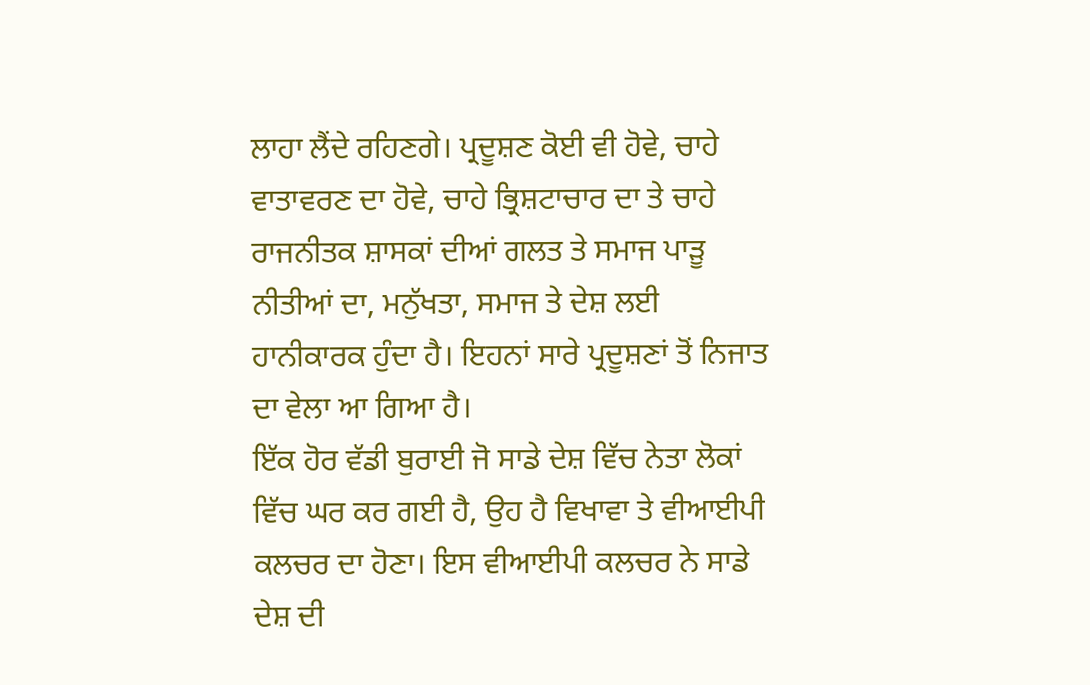ਲਾਹਾ ਲੈਂਦੇ ਰਹਿਣਗੇ। ਪ੍ਰਦੂਸ਼ਣ ਕੋਈ ਵੀ ਹੋਵੇ, ਚਾਹੇ ਵਾਤਾਵਰਣ ਦਾ ਹੋਵੇ, ਚਾਹੇ ਭ੍ਰਿਸ਼ਟਾਚਾਰ ਦਾ ਤੇ ਚਾਹੇ ਰਾਜਨੀਤਕ ਸ਼ਾਸਕਾਂ ਦੀਆਂ ਗਲਤ ਤੇ ਸਮਾਜ ਪਾੜੂ ਨੀਤੀਆਂ ਦਾ, ਮਨੁੱਖਤਾ, ਸਮਾਜ ਤੇ ਦੇਸ਼ ਲਈ ਹਾਨੀਕਾਰਕ ਹੁੰਦਾ ਹੈ। ਇਹਨਾਂ ਸਾਰੇ ਪ੍ਰਦੂਸ਼ਣਾਂ ਤੋਂ ਨਿਜਾਤ ਦਾ ਵੇਲਾ ਆ ਗਿਆ ਹੈ।
ਇੱਕ ਹੋਰ ਵੱਡੀ ਬੁਰਾਈ ਜੋ ਸਾਡੇ ਦੇਸ਼ ਵਿੱਚ ਨੇਤਾ ਲੋਕਾਂ ਵਿੱਚ ਘਰ ਕਰ ਗਈ ਹੈ, ਉਹ ਹੈ ਵਿਖਾਵਾ ਤੇ ਵੀਆਈਪੀ ਕਲਚਰ ਦਾ ਹੋਣਾ। ਇਸ ਵੀਆਈਪੀ ਕਲਚਰ ਨੇ ਸਾਡੇ ਦੇਸ਼ ਦੀ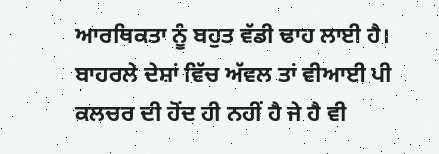ਆਰਥਿਕਤਾ ਨੂੰ ਬਹੁਤ ਵੱਡੀ ਢਾਹ ਲਾਈ ਹੈ। ਬਾਹਰਲੇ ਦੇਸ਼ਾਂ ਵਿੱਚ ਅੱਵਲ ਤਾਂ ਵੀਆਈ ਪੀ ਕਲਚਰ ਦੀ ਹੋਂਦ ਹੀ ਨਹੀਂ ਹੈ ਜੇ ਹੈ ਵੀ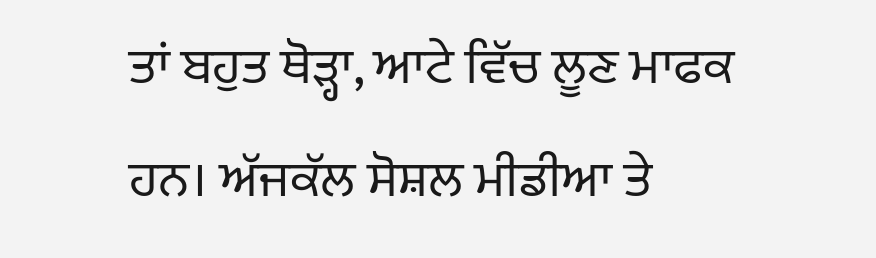ਤਾਂ ਬਹੁਤ ਥੋੜ੍ਹਾ, ਆਟੇ ਵਿੱਚ ਲੂਣ ਮਾਫਕ ਹਨ। ਅੱਜਕੱਲ ਸੋਸ਼ਲ ਮੀਡੀਆ ਤੇ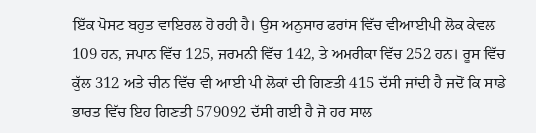ਇੱਕ ਪੋਸਟ ਬਹੁਤ ਵਾਇਰਲ ਹੋ ਰਹੀ ਹੈ। ਉਸ ਅਨੁਸਾਰ ਫਰਾਂਸ ਵਿੱਚ ਵੀਆਈਪੀ ਲੋਕ ਕੇਵਲ 109 ਹਨ, ਜਪਾਨ ਵਿੱਚ 125, ਜਰਮਨੀ ਵਿੱਚ 142, ਤੇ ਅਮਰੀਕਾ ਵਿੱਚ 252 ਹਨ। ਰੂਸ ਵਿੱਚ ਕੁੱਲ 312 ਅਤੇ ਚੀਨ ਵਿੱਚ ਵੀ ਆਈ ਪੀ ਲੋਕਾਂ ਦੀ ਗਿਣਤੀ 415 ਦੱਸੀ ਜਾਂਦੀ ਹੈ ਜਦੋਂ ਕਿ ਸਾਡੇ ਭਾਰਤ ਵਿੱਚ ਇਹ ਗਿਣਤੀ 579092 ਦੱਸੀ ਗਈ ਹੈ ਜੋ ਹਰ ਸਾਲ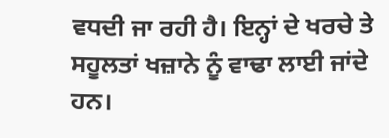ਵਧਦੀ ਜਾ ਰਹੀ ਹੈ। ਇਨ੍ਹਾਂ ਦੇ ਖਰਚੇ ਤੇ ਸਹੂਲਤਾਂ ਖਜ਼ਾਨੇ ਨੂੰ ਵਾਢਾ ਲਾਈ ਜਾਂਦੇ ਹਨ।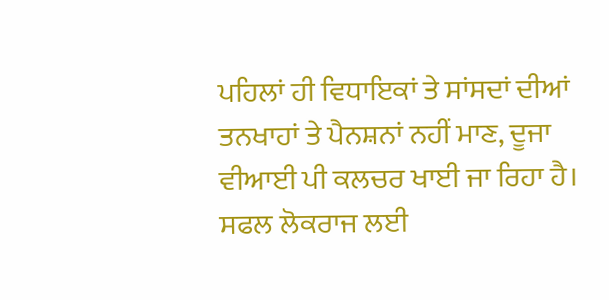ਪਹਿਲਾਂ ਹੀ ਵਿਧਾਇਕਾਂ ਤੇ ਸਾਂਸਦਾਂ ਦੀਆਂ ਤਨਖਾਹਾਂ ਤੇ ਪੈਨਸ਼ਨਾਂ ਨਹੀਂ ਮਾਣ, ਦੂਜਾ ਵੀਆਈ ਪੀ ਕਲਚਰ ਖਾਈ ਜਾ ਰਿਹਾ ਹੈ। ਸਫਲ ਲੋਕਰਾਜ ਲਈ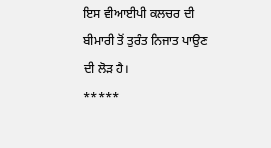ਇਸ ਵੀਆਈਪੀ ਕਲਚਰ ਦੀ ਬੀਮਾਰੀ ਤੋਂ ਤੁਰੰਤ ਨਿਜਾਤ ਪਾਉਣ ਦੀ ਲੋੜ ਹੈ।
*****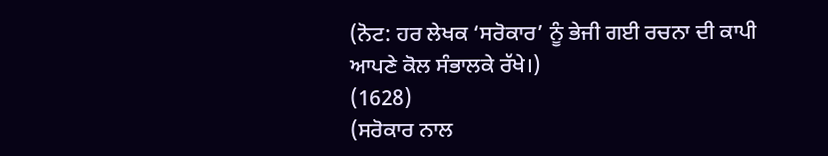(ਨੋਟ: ਹਰ ਲੇਖਕ ‘ਸਰੋਕਾਰ’ ਨੂੰ ਭੇਜੀ ਗਈ ਰਚਨਾ ਦੀ ਕਾਪੀ ਆਪਣੇ ਕੋਲ ਸੰਭਾਲਕੇ ਰੱਖੇ।)
(1628)
(ਸਰੋਕਾਰ ਨਾਲ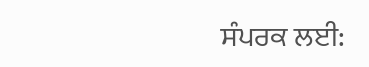ਸੰਪਰਕ ਲਈ: